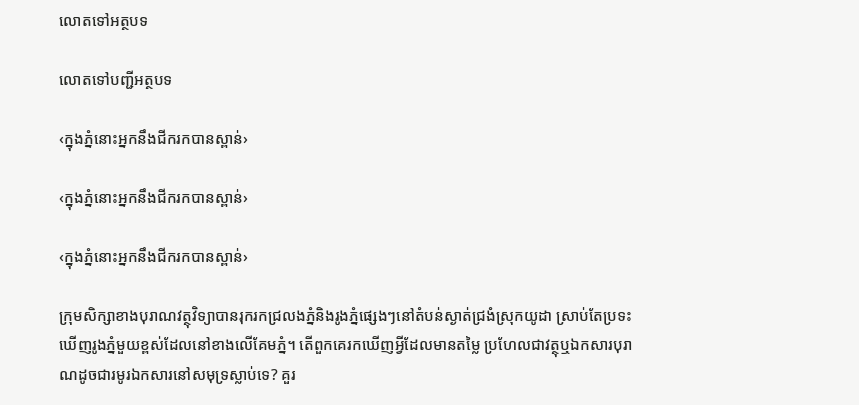លោតទៅអត្ថបទ

លោតទៅបញ្ជីអត្ថបទ

‹ក្នុងភ្នំនោះអ្នកនឹងជីករកបានស្ពាន់›

‹ក្នុងភ្នំនោះអ្នកនឹងជីករកបានស្ពាន់›

‹ក្នុងភ្នំនោះអ្នកនឹងជីករកបានស្ពាន់›

ក្រុមសិក្សាខាងបុរាណវត្ថុវិទ្យាបានរុករកជ្រលងភ្នំនិងរូងភ្នំផ្សេងៗនៅតំបន់ស្ងាត់ជ្រងំស្រុកយូដា ស្រាប់តែប្រទះឃើញរូងភ្នំមួយខ្ពស់ដែលនៅខាងលើគែមភ្នំ។ តើពួកគេរកឃើញអ្វីដែលមានតម្លៃ ប្រហែលជាវត្ថុឬឯកសារបុរាណដូចជារមូរឯកសារនៅសមុទ្រស្លាប់ទេ? គួរ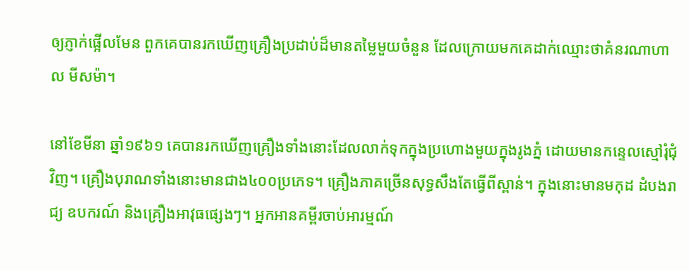ឲ្យភ្ញាក់ផ្អើលមែន ពួកគេបានរកឃើញគ្រឿងប្រដាប់ដ៏មានតម្លៃមួយចំនួន ដែលក្រោយមកគេដាក់ឈ្មោះថាគំនរណាហាល មីសម៉ា។

នៅខែមីនា ឆ្នាំ១៩៦១ គេបានរកឃើញគ្រឿងទាំងនោះដែលលាក់ទុកក្នុងប្រហោងមួយក្នុងរូងភ្នំ ដោយមានកន្ទេលស្មៅរុំជុំវិញ។ គ្រឿងបុរាណទាំងនោះមានជាង៤០០ប្រភេទ។ គ្រឿងភាគច្រើនសុទ្ធសឹងតែធ្វើពីស្ពាន់។ ក្នុងនោះមានមកុដ ដំបងរាជ្យ ឧបករណ៍ និងគ្រឿងអាវុធផ្សេងៗ។ អ្នកអានគម្ពីរចាប់អារម្មណ៍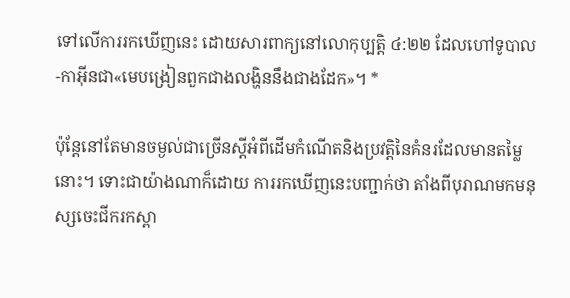ទៅលើការរកឃើញនេះ ដោយសារពាក្យនៅលោកុប្បត្តិ ៤:២២ ដែលហៅទូបាល-កាអ៊ីនជា«មេបង្រៀនពួកជាងលង្ហិននឹងជាងដែក»។ *

ប៉ុន្តែនៅតែមានចម្ងល់ជាច្រើនស្តីអំពីដើមកំណើតនិងប្រវត្ដិនៃគំនរដែលមានតម្លៃនោះ។ ទោះជាយ៉ាងណាក៏ដោយ ការរកឃើញនេះបញ្ជាក់ថា តាំងពីបុរាណមកមនុស្សចេះជីករកស្ពា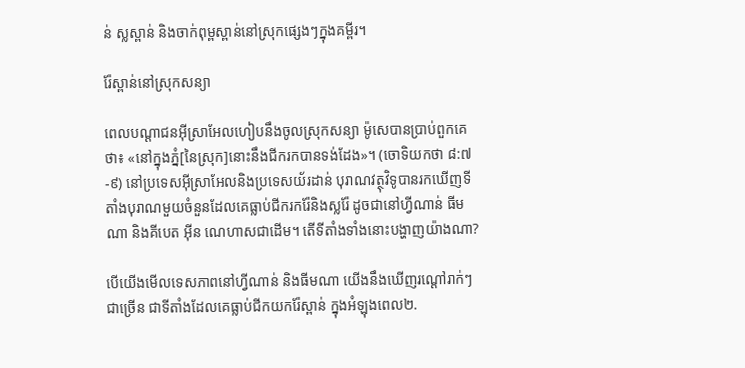ន់ ស្លស្ពាន់ និងចាក់ពុម្ពស្ពាន់នៅស្រុកផ្សេងៗក្នុងគម្ពីរ។

រ៉ែស្ពាន់នៅស្រុកសន្យា

ពេលបណ្ដាជនអ៊ីស្រាអែលហៀបនឹងចូលស្រុកសន្យា ម៉ូសេបានប្រាប់ពួកគេថា៖ «នៅក្នុងភ្នំ[នៃស្រុក]នោះនឹងជីករកបានទង់ដែង»។ (ចោទិយកថា ៨:៧-៩) នៅប្រទេសអ៊ីស្រាអែលនិងប្រទេសយ័រដាន់ បុរាណវត្ថុវិទូបានរកឃើញទីតាំងបុរាណមួយចំនួនដែលគេធ្លាប់ជីករករ៉ែនិងស្លរ៉ែ ដូចជានៅហ្វីណាន់ ធីមណា និងគីបេត អ៊ីន ណេហាសជាដើម។ តើទីតាំងទាំងនោះបង្ហាញយ៉ាងណា?

បើយើងមើលទេសភាពនៅហ្វីណាន់ និងធីមណា យើងនឹងឃើញរណ្ដៅរាក់ៗជាច្រើន ជាទីតាំងដែលគេធ្លាប់ជីកយករ៉ែស្ពាន់ ក្នុងអំឡុងពេល២.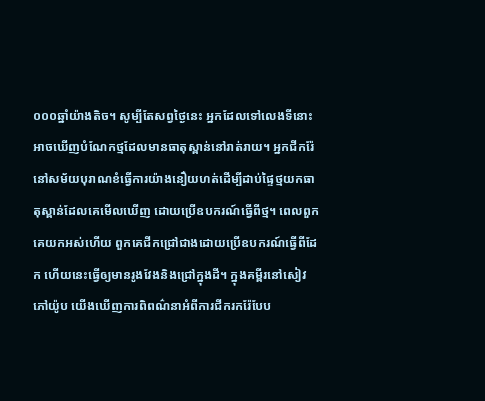០០០ឆ្នាំយ៉ាងតិច។ សូម្បីតែសព្វថ្ងៃនេះ អ្នកដែលទៅលេងទីនោះអាចឃើញបំណែកថ្មដែលមានធាតុស្ពាន់នៅរាត់រាយ។ អ្នកជីករ៉ែនៅសម័យបុរាណខំធ្វើការយ៉ាងនឿយហត់ដើម្បីដាប់ផ្ទៃថ្មយកធាតុស្ពាន់ដែលគេមើលឃើញ ដោយប្រើឧបករណ៍ធ្វើពីថ្ម។ ពេលពួកគេយកអស់ហើយ ពួកគេជីកជ្រៅជាងដោយប្រើឧបករណ៍ធ្វើពីដែក ហើយនេះធ្វើឲ្យមានរូងវែងនិងជ្រៅក្នុងដី។ ក្នុងគម្ពីរនៅសៀវភៅយ៉ូប យើងឃើញការពិពណ៌នាអំពីការជីករករ៉ែបែប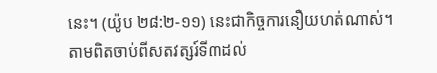នេះ។ (យ៉ូប ២៨:២-១១) នេះជាកិច្ចការនឿយហត់ណាស់។ តាមពិតចាប់ពីសតវត្សរ៍ទី៣ដល់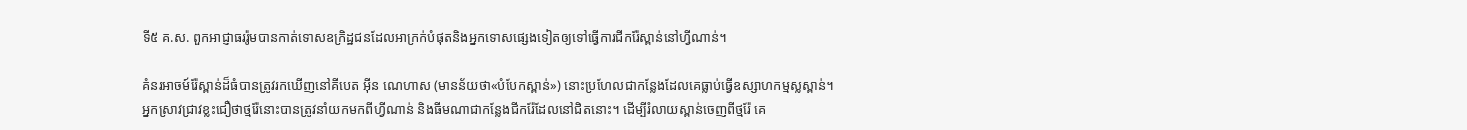ទី៥ គ.ស. ពួកអាជ្ញាធររ៉ូមបានកាត់ទោសឧក្រិដ្ឋជនដែលអាក្រក់បំផុតនិងអ្នកទោសផ្សេងទៀតឲ្យទៅធ្វើការជីករ៉ែស្ពាន់នៅហ្វីណាន់។

គំនរអាចម៍រ៉ែស្ពាន់ដ៏ធំបានត្រូវរកឃើញនៅគីបេត អ៊ីន ណេហាស (មានន័យថា«បំបែកស្ពាន់») នោះប្រហែលជាកន្លែងដែលគេធ្លាប់ធ្វើឧស្សាហកម្មស្លស្ពាន់។ អ្នកស្រាវជ្រាវខ្លះជឿថាថ្មរ៉ែនោះបានត្រូវនាំយកមកពីហ្វីណាន់ និងធីមណាជាកន្លែងជីករ៉ែដែលនៅជិតនោះ។ ដើម្បីរំលាយស្ពាន់ចេញពីថ្មរ៉ែ គេ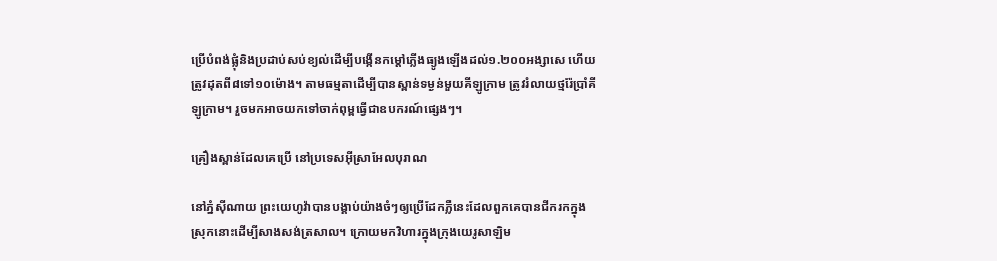ប្រើបំពង់ផ្លុំនិងប្រដាប់សប់ខ្យល់ដើម្បីបង្កើនកម្ដៅភ្លើងធ្យូងឡើងដល់១.២០០អង្សាសេ ហើយត្រូវដុតពី៨ទៅ១០ម៉ោង។ តាមធម្មតាដើម្បីបានស្ពាន់ទម្ងន់មួយគីឡូក្រាម ត្រូវរំលាយថ្មរ៉ែប្រាំគីឡូក្រាម។ រួចមកអាចយកទៅចាក់ពុម្ពធ្វើជាឧបករណ៍ផ្សេងៗ។

គ្រឿងស្ពាន់ដែលគេប្រើ នៅប្រទេសអ៊ីស្រាអែលបុរាណ

នៅភ្នំស៊ីណាយ ព្រះយេហូវ៉ាបានបង្គាប់យ៉ាងចំៗឲ្យប្រើដែកភ្លឺនេះដែលពួកគេបានជីករកក្នុងស្រុកនោះដើម្បីសាងសង់ត្រសាល។ ក្រោយមកវិហារក្នុងក្រុងយេរូសាឡិម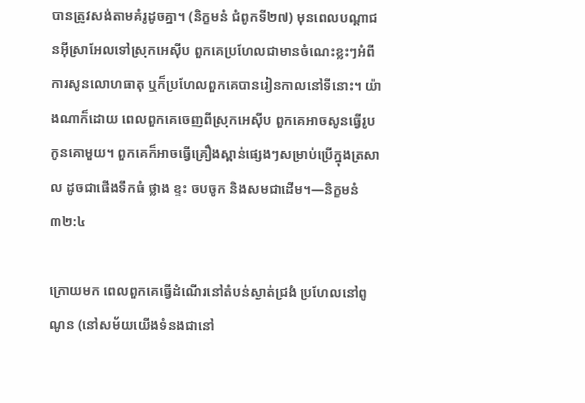បានត្រូវសង់តាមគំរូដូចគ្នា។ (និក្ខមនំ ជំពូកទី២៧) មុនពេលបណ្ដាជនអ៊ីស្រាអែលទៅស្រុកអេស៊ីប ពួកគេប្រហែលជាមានចំណេះខ្លះៗអំពីការសូនលោហធាតុ ឬក៏ប្រហែលពួកគេបានរៀនកាលនៅទីនោះ។ យ៉ាងណាក៏ដោយ ពេលពួកគេចេញពីស្រុកអេស៊ីប ពួកគេអាចសូនធ្វើរូបកូនគោមួយ។ ពួកគេក៏អាចធ្វើគ្រឿងស្ពាន់ផ្សេងៗសម្រាប់ប្រើក្នុងត្រសាល ដូចជាផើងទឹកធំ ថ្លាង ខ្ទះ ចបចូក និងសមជាដើម។—និក្ខមនំ ៣២:៤

ក្រោយមក ពេលពួកគេធ្វើដំណើរនៅតំបន់ស្ងាត់ជ្រងំ ប្រហែលនៅពូណូន (នៅសម័យយើងទំនងជានៅ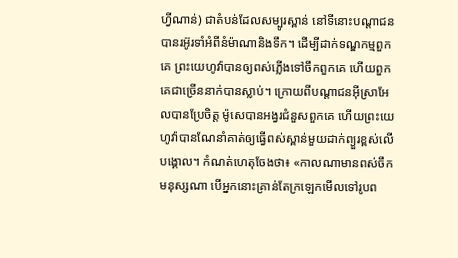ហ្វីណាន់) ជាតំបន់ដែលសម្បូរស្ពាន់ នៅទីនោះបណ្ដាជនបានរអ៊ូរទាំអំពីនំម៉ាណានិងទឹក។ ដើម្បីដាក់ទណ្ឌកម្មពួកគេ ព្រះយេហូវ៉ាបានឲ្យពស់ភ្លើងទៅចឹកពួកគេ ហើយពួកគេជាច្រើននាក់បានស្លាប់។ ក្រោយពីបណ្ដាជនអ៊ីស្រាអែលបានប្រែចិត្ត ម៉ូសេបានអង្វរជំនួសពួកគេ ហើយព្រះយេហូវ៉ាបានណែនាំគាត់ឲ្យធ្វើពស់ស្ពាន់មួយដាក់ព្យួរខ្ពស់លើបង្គោល។ កំណត់ហេតុចែងថា៖ «កាលណាមានពស់ចឹកមនុស្សណា បើអ្នកនោះគ្រាន់តែក្រឡេកមើលទៅរូបព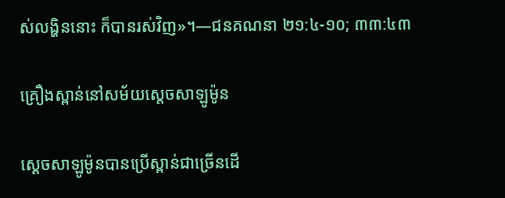ស់លង្ហិននោះ ក៏បានរស់វិញ»។—ជនគណនា ២១:៤-១០; ៣៣:៤៣

គ្រឿងស្ពាន់នៅសម័យស្តេចសាឡូម៉ូន

ស្តេចសាឡូម៉ូនបានប្រើស្ពាន់ជាច្រើនដើ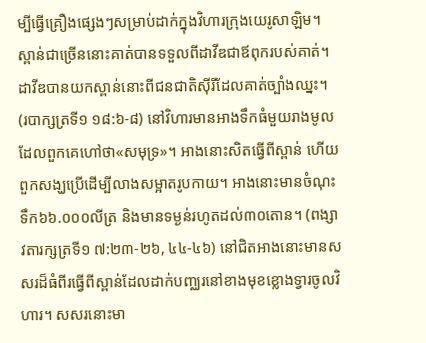ម្បីធ្វើគ្រឿងផ្សេងៗសម្រាប់ដាក់ក្នុងវិហារក្រុងយេរូសាឡិម។ ស្ពាន់ជាច្រើននោះគាត់បានទទួលពីដាវីឌជាឪពុករបស់គាត់។ ដាវីឌបានយកស្ពាន់នោះពីជនជាតិស៊ីរីដែលគាត់ច្បាំងឈ្នះ។ (របាក្សត្រទី១ ១៨:៦-៨) នៅវិហារមានអាងទឹកធំមួយរាងមូល ដែលពួកគេហៅថា«សមុទ្រ»។ អាងនោះសិតធ្វើពីស្ពាន់ ហើយពួកសង្ឃប្រើដើម្បីលាងសម្អាតរូបកាយ។ អាងនោះមានចំណុះទឹក៦៦.០០០លីត្រ និងមានទម្ងន់រហូតដល់៣០តោន។ (ពង្សាវតារក្សត្រទី១ ៧:២៣-២៦, ៤៤-៤៦) នៅជិតអាងនោះមានសសរដ៏ធំពីរធ្វើពីស្ពាន់ដែលដាក់បញ្ឈរនៅខាងមុខខ្លោងទ្វារចូលវិហារ។ សសរនោះមា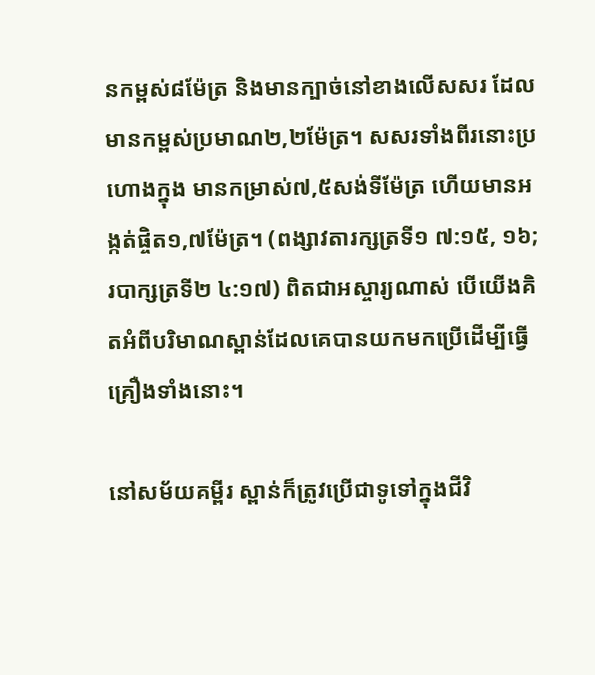នកម្ពស់៨ម៉ែត្រ និងមានក្បាច់នៅខាងលើសសរ ដែលមានកម្ពស់ប្រមាណ២,២ម៉ែត្រ។ សសរទាំងពីរនោះប្រហោងក្នុង មានកម្រាស់៧,៥សង់ទីម៉ែត្រ ហើយមានអង្កត់ផ្ចិត១,៧ម៉ែត្រ។ (ពង្សាវតារក្សត្រទី១ ៧:១៥, ១៦; របាក្សត្រទី២ ៤:១៧) ពិតជាអស្ចារ្យណាស់ បើយើងគិតអំពីបរិមាណស្ពាន់ដែលគេបានយកមកប្រើដើម្បីធ្វើគ្រឿងទាំងនោះ។

នៅសម័យគម្ពីរ ស្ពាន់ក៏ត្រូវប្រើជាទូទៅក្នុងជីវិ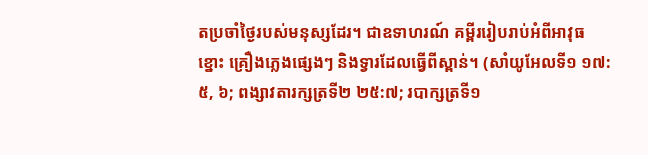តប្រចាំថ្ងៃរបស់មនុស្សដែរ។ ជាឧទាហរណ៍ គម្ពីររៀបរាប់អំពីអាវុធ ខ្នោះ គ្រឿងភ្លេងផ្សេងៗ និងទ្វារដែលធ្វើពីស្ពាន់។ (សាំយូអែលទី១ ១៧:៥, ៦; ពង្សាវតារក្សត្រទី២ ២៥:៧; របាក្សត្រទី១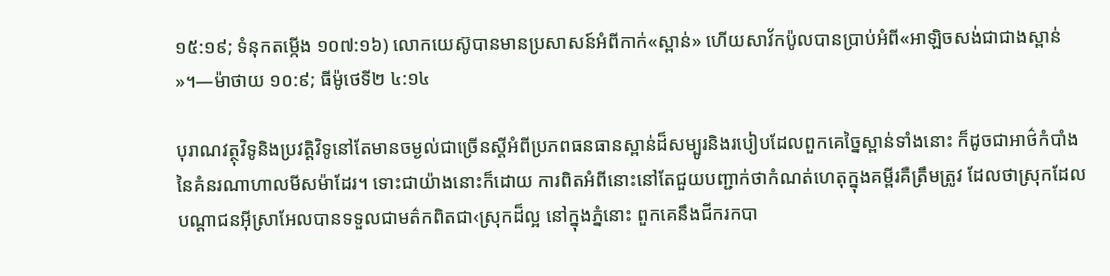១៥:១៩; ទំនុកតម្កើង ១០៧:១៦) លោកយេស៊ូបានមានប្រសាសន៍អំពីកាក់«ស្ពាន់» ហើយសាវ័កប៉ូលបានប្រាប់អំពី«អាឡិចសង់ជាជាងស្ពាន់»។—ម៉ាថាយ ១០:៩; ធីម៉ូថេទី២ ៤:១៤

បុរាណវត្ថុវិទូនិងប្រវត្ដិវិទូនៅតែមានចម្ងល់ជាច្រើនស្តីអំពីប្រភពធនធានស្ពាន់ដ៏សម្បូរនិងរបៀបដែលពួកគេច្នៃស្ពាន់ទាំងនោះ ក៏ដូចជាអាថ៌កំបាំងនៃគំនរណាហាលមីសម៉ាដែរ។ ទោះជាយ៉ាងនោះក៏ដោយ ការពិតអំពីនោះនៅតែជួយបញ្ជាក់ថាកំណត់ហេតុក្នុងគម្ពីរគឺត្រឹមត្រូវ ដែលថាស្រុកដែលបណ្ដាជនអ៊ីស្រាអែលបានទទួលជាមត៌កពិតជា‹ស្រុកដ៏ល្អ នៅក្នុងភ្នំនោះ ពួកគេនឹងជីករកបា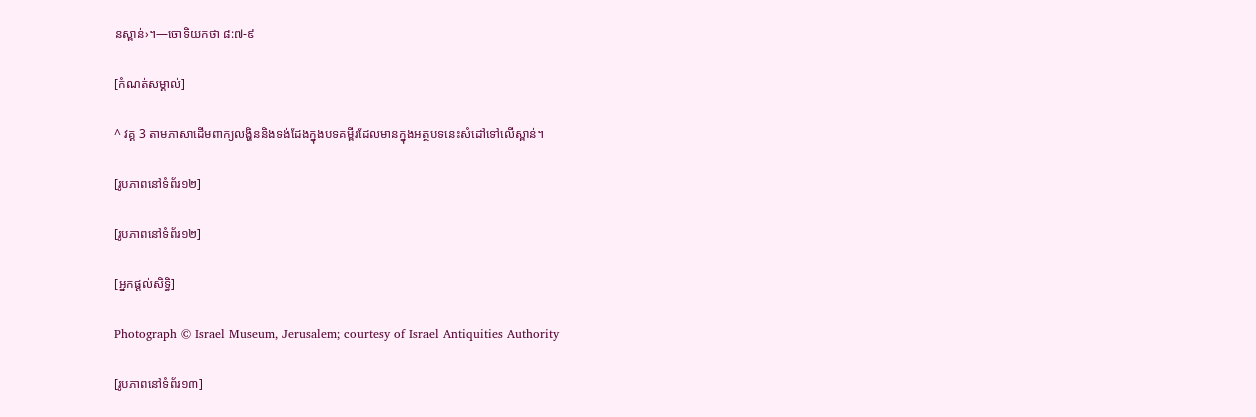នស្ពាន់›។—ចោទិយកថា ៨:៧-៩

[កំណត់សម្គាល់]

^ វគ្គ 3 តាមភាសាដើមពាក្យលង្ហិននិងទង់ដែងក្នុងបទគម្ពីរដែលមានក្នុងអត្ថបទនេះសំដៅទៅលើស្ពាន់។

[រូបភាពនៅទំព័រ១២]

[រូបភាពនៅទំព័រ១២]

[អ្នកផ្ដល់សិទ្ធិ]

Photograph © Israel Museum, Jerusalem; courtesy of Israel Antiquities Authority

[រូបភាពនៅទំព័រ១៣]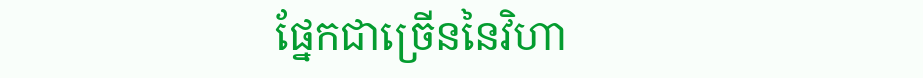ផ្នែកជាច្រើននៃវិហា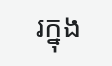រក្នុង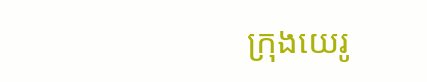ក្រុងយេរូ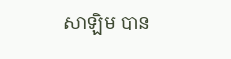សាឡិម បាន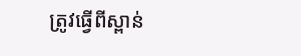ត្រូវធ្វើពីស្ពាន់